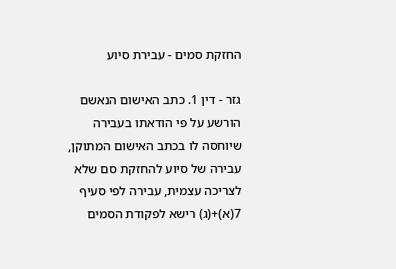החזקת סמים - עבירת סיוע

גזר - דין 1. כתב האישום הנאשם הורשע על פי הודאתו בעבירה שיוחסה לו בכתב האישום המתוקן, עבירה של סיוע להחזקת סם שלא לצריכה עצמית, עבירה לפי סעיף 7(א)+(ג) רישא לפקודת הסמים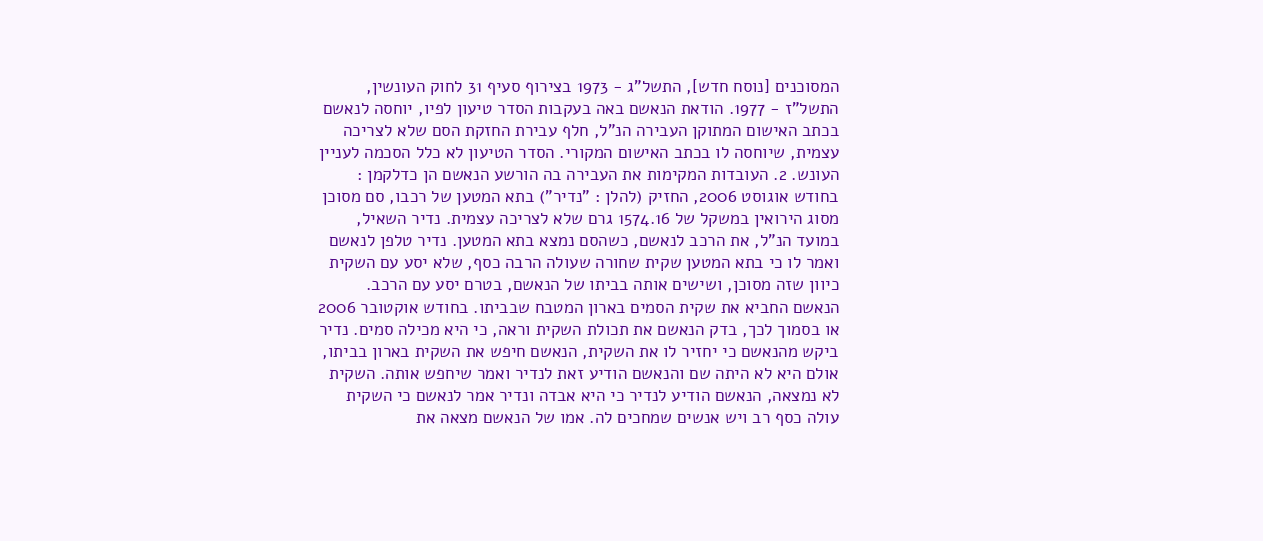המסוכנים [נוסח חדש], התשל"ג - 1973 בצירוף סעיף 31 לחוק העונשין, התשל"ז - 1977. הודאת הנאשם באה בעקבות הסדר טיעון לפיו, יוחסה לנאשם בכתב האישום המתוקן העבירה הנ"ל, חלף עבירת החזקת הסם שלא לצריכה עצמית, שיוחסה לו בכתב האישום המקורי. הסדר הטיעון לא כלל הסכמה לעניין העונש. 2. העובדות המקימות את העבירה בה הורשע הנאשם הן כדלקמן : בחודש אוגוסט 2006, החזיק (להלן : "נדיר") בתא המטען של רכבו, סם מסוכן מסוג הירואין במשקל של 1574.16 גרם שלא לצריכה עצמית. נדיר השאיל, במועד הנ"ל, את הרכב לנאשם, כשהסם נמצא בתא המטען. נדיר טלפן לנאשם ואמר לו כי בתא המטען שקית שחורה שעולה הרבה כסף, שלא יסע עם השקית כיוון שזה מסוכן, ושישים אותה בביתו של הנאשם, בטרם יסע עם הרכב. הנאשם החביא את שקית הסמים בארון המטבח שבביתו. בחודש אוקטובר 2006 או בסמוך לכך, בדק הנאשם את תכולת השקית וראה, כי היא מכילה סמים. נדיר ביקש מהנאשם כי יחזיר לו את השקית, הנאשם חיפש את השקית בארון בביתו, אולם היא לא היתה שם והנאשם הודיע זאת לנדיר ואמר שיחפש אותה. השקית לא נמצאה, הנאשם הודיע לנדיר כי היא אבדה ונדיר אמר לנאשם כי השקית עולה כסף רב ויש אנשים שמחכים לה. אמו של הנאשם מצאה את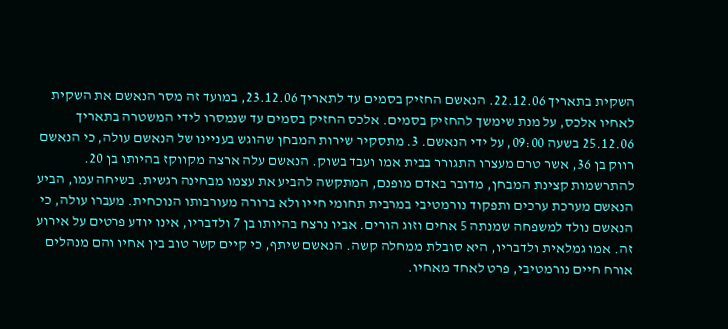השקית בתאריך 22.12.06. הנאשם החזיק בסמים עד לתאריך 23.12.06, במועד זה מסר הנאשם את השקית לאחיו אלכס, על מנת שימשך להחזיק בסמים. אלכס החזיק בסמים עד שנמסרו לידי המשטרה בתאריך 25.12.06 בשעה 09:00, על ידי הנאשם. 3. מתסקיר שירות המבחן שהוגש בעניינו של הנאשם עולה, כי הנאשם רווק בן 36, אשר טרם מעצרו התגורר בבית אמו ועבד בשוק. הנאשם עלה ארצה מקווקז בהיותו בן 20. להתרשמות קצינת המבחן, מדובר באדם מופנם, המתקשה להביע את עצמו מבחינה רגשית. בשיחה עמו, הביע הנאשם מערכת ערכים ותפקוד נורמטיבי במרבית תחומי חייו ולא ברורה מעורבותו הנוכחית. מעברו עולה, כי הנאשם נולד למשפחה שמנתה 5 אחים וזוג הורים. אביו נרצח בהיותו בן 7 ולדבריו, אינו יודע פרטים על אירוע זה. אמו גמלאית ולדבריו, היא סובלת ממחלה קשה. הנאשם שיתף, כי קיים קשר טוב בין אחיו והם מנהלים אורח חיים נורמטיבי, פרט לאחד מאחיו.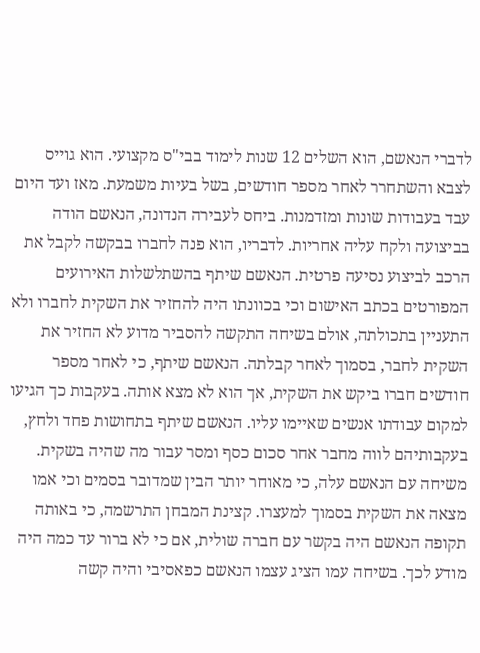לדברי הנאשם, הוא השלים 12 שנות לימוד בבי"ס מקצועי. הוא גוייס לצבא והשתחרר לאחר מספר חודשים, בשל בעיות משמעת. מאז ועד היום עבד בעבודות שונות ומזדמנות. ביחס לעבירה הנדונה, הנאשם הודה בביצועה ולקח עליה אחריות. לדבריו, הוא פנה לחברו בבקשה לקבל את הרכב לביצוע נסיעה פרטית. הנאשם שיתף בהשתלשלות האירועים המפורטים בכתב האישום וכי בכוונתו היה להחזיר את השקית לחברו ולא התעניין בתכולתה, אולם בשיחה התקשה להסביר מדוע לא החזיר את השקית לחבר, בסמוך לאחר קבלתה. הנאשם שיתף, כי לאחר מספר חודשים חברו ביקש את השקית, אך הוא לא מצא אותה. בעקבות כך הגיעו למקום עבודתו אנשים שאיימו עליו. הנאשם שיתף בתחושות פחד ולחץ, בעקבותיהם לווה מחבר אחר סכום כסף ומסר עבור מה שהיה בשקית. משיחה עם הנאשם עלה, כי מאוחר יותר הבין שמדובר בסמים וכי אמו מצאה את השקית בסמוך למעצרו. קצינת המבחן התרשמה, כי באותה תקופה הנאשם היה בקשר עם חברה שולית, אם כי לא ברור עד כמה היה מודע לכך. בשיחה עמו הציג עצמו הנאשם כפאסיבי והיה קשה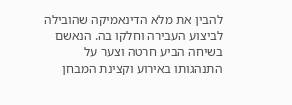להבין את מלא הדינאמיקה שהובילה לביצוע העבירה וחלקו בה. הנאשם בשיחה הביע חרטה וצער על התנהגותו באירוע וקצינת המבחן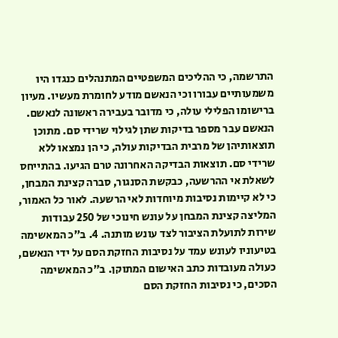התרשמה, כי ההליכים המשפטיים המתנהלים כנגדו היו משמעותיים עבורו וכי הנאשם מודע לחומרת מעשיו. מעיון ברישומו הפלילי עולה, כי מדובר בעבירה ראשונה לנאשם. הנאשם עבר מספר בדיקות שתן לגילוי שרידי סם. מתוכן תוצאותיהן של מרבית הבדיקות עולה, כי הן נמצאו ללא שרידי סם. תוצאות הבדיקה האחרונה טרם הגיעו. בהתייחס לשאלת אי ההרשעה, כבקשת הסנגור, סברה קצינת המבחן, כי לא קיימות נסיבות מיוחדות לאי הרשעה. לאור כל האמור, המליצה קצינת המבחן על עונש חינוכי של 250 עבודות שירות לתועלת הציבור לצד עונש מותנה. 4. ב"כ המאשימה בטיעוניו לעונש עמד על נסיבות החזקת הסם על ידי הנאשם, כעולה מעובדות כתב האישום המתוקן. ב"כ המאשימה הסכים, כי נסיבות החזקת הסם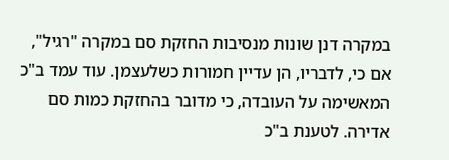במקרה דנן שונות מנסיבות החזקת סם במקרה "רגיל", אם כי, לדבריו, הן עדיין חמורות כשלעצמן. עוד עמד ב"כ המאשימה על העובדה, כי מדובר בהחזקת כמות סם אדירה. לטענת ב"כ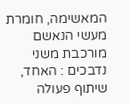המאשימה, חומרת מעשי הנאשם מורכבת משני נדבכים : האחד, שיתוף פעולה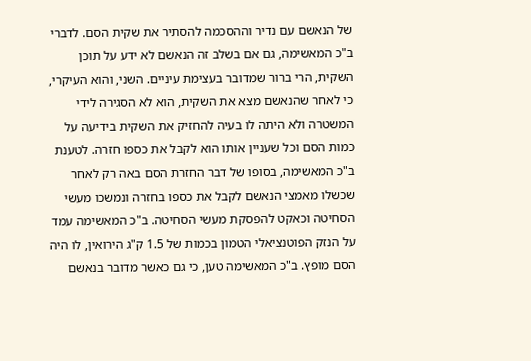של הנאשם עם נדיר וההסכמה להסתיר את שקית הסם. לדברי ב"כ המאשימה, גם אם בשלב זה הנאשם לא ידע על תוכן השקית, הרי ברור שמדובר בעצימת עיניים. השני, והוא העיקרי, כי לאחר שהנאשם מצא את השקית, הוא לא הסגירה לידי המשטרה ולא היתה לו בעיה להחזיק את השקית בידיעה על כמות הסם וכל שעניין אותו הוא לקבל את כספו חזרה. לטענת ב"כ המאשימה, בסופו של דבר החזרת הסם באה רק לאחר שכשלו מאמצי הנאשם לקבל את כספו בחזרה ונמשכו מעשי הסחיטה וכאקט להפסקת מעשי הסחיטה. ב"כ המאשימה עמד על הנזק הפוטנציאלי הטמון בכמות של 1.5 ק"ג הירואין, לו היה הסם מופץ. ב"כ המאשימה טען, כי גם כאשר מדובר בנאשם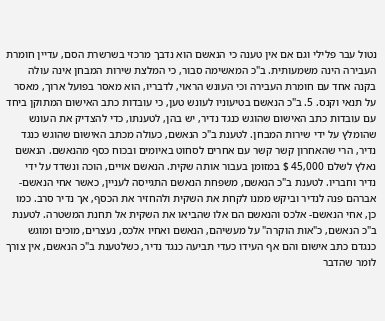נטול עבר פלילי וגם אם אין טענה כי הנאשם הוא נדבך מרכזי בשרשרת הסם, עדיין חומרת העבירה הינה משמעותית. ב"כ המאשימה סבור, כי המלצת שירות המבחן אינה עולה בקנה אחד עם חומרת העבירה וכי העונש הראוי, לדבריו, הוא מאסר בפועל ארוך, מאסר על תנאי וקנס. 5. ב"כ הנאשם בטיעוניו לעונש טען, כי עובדות כתב האישום המתוקן ביחד עם עובדות כתב האישום שהוגש כנגד נדיר, יש בהן, לטענתו, כדי להצדיק את העונש שהומלץ על ידי שירות המבחן. לטענת ב"כ הנאשם, כעולה מכתב האישום שהוגש כנגד נדיר, הרי שהאחרון קשר קשר עם אחרים לסחוט באיומים ובכוח כסף מהנאשם. הנאשם נאלץ לשלם 45,000 $ במזומן בעבור אותה שקית. הנאשם אויים, הוכה ונשדד על ידי נדיר וחבריו. לטענת ב"כ הנאשם, משפחת הנאשם התגייסה לעניין, כאשר אחי הנאשם- אברהם פנה לנדיר וביקש ממנו לקחת את השקית ולהחזיר את הכסף, אך נדיר סרב. כמו כן, אחי הנאשם- אלכס והנאשם הם אלו שהביאו את השקית אל תחנת המשטרה. לטענת ב"כ הנאשם, כ"אות הוקרה" על מעשיהם, הנאשם ואחיו אלכס, נעצרים, מוכים ומוגש כנגדם כתב אישום והם אף העידו כעדי תביעה כנגד נדיר, כשלטענת ב"כ הנאשם, אין צורך לומר שהדבר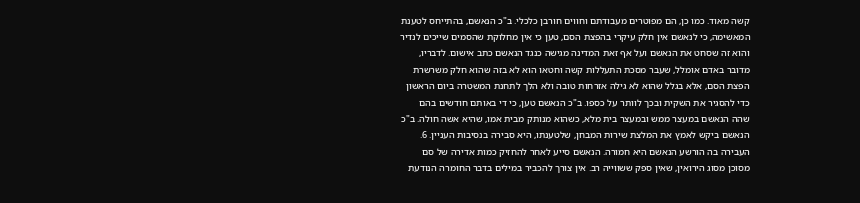קשה מאוד. כמו כן, הם מפוטרים מעבודתם וחווים חורבן כלכלי. ב"כ הנאשם, בהתייחס לטענת המאשימה, כי לנאשם אין חלק עיקרי בהפצת הסם, טען כי אין מחלוקת שהסמים שייכים לנדיר והוא זה שסחט את הנאשם ועל אף זאת המדינה מגישה כנגד הנאשם כתב אישום. לדבריו, מדובר באדם אומלל, שעבר מסכת התעללות קשה וחטאו הוא לא בזה שהוא חלק משרשרת הפצת הסם, אלא בגלל שהוא לא גילה אזרחות טובה ולא הלך לתחנת המשטרה ביום הראשון כדי להסגיר את השקית ובכך לוותר על כספו. ב"כ הנאשם טען, כי די באותם חודשים בהם שהה הנאשם במעצר ממש ובמעצר בית מלא, כשהוא מנותק מבית אמו, שהיא אשה חולה. ב"כ הנאשם ביקש לאמץ את המלצת שירות המבחן, שלטענתו, היא סבירה בנסיבות העניין. 6. העבירה בה הורשע הנאשם היא חמורה. הנאשם סייע לאחר להחזיק כמות אדירה של סם מסוכן מסוג הירואין, שאין ספק ששווייה רב. אין צורך להכביר במילים בדבר החומרה הנודעת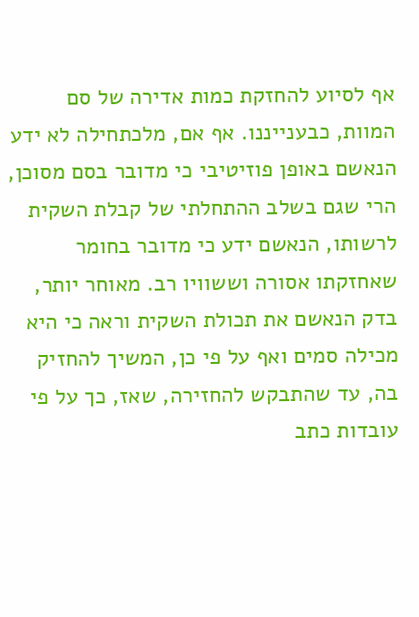אף לסיוע להחזקת כמות אדירה של סם המוות, כבענייננו. אף אם, מלכתחילה לא ידע הנאשם באופן פוזיטיבי כי מדובר בסם מסוכן, הרי שגם בשלב ההתחלתי של קבלת השקית לרשותו, הנאשם ידע כי מדובר בחומר שאחזקתו אסורה וששוויו רב. מאוחר יותר, בדק הנאשם את תכולת השקית וראה כי היא מכילה סמים ואף על פי כן, המשיך להחזיק בה, עד שהתבקש להחזירה, שאז, כך על פי עובדות כתב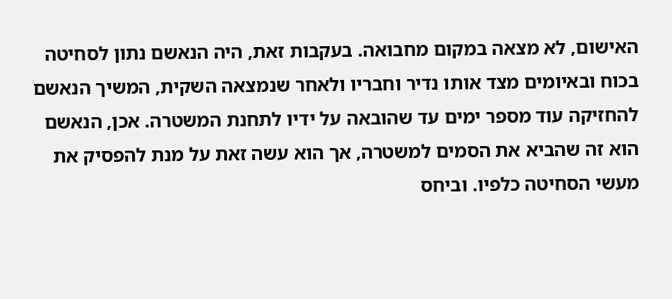האישום, לא מצאה במקום מחבואה. בעקבות זאת, היה הנאשם נתון לסחיטה בכוח ובאיומים מצד אותו נדיר וחבריו ולאחר שנמצאה השקית, המשיך הנאשם להחזיקה עוד מספר ימים עד שהובאה על ידיו לתחנת המשטרה. אכן, הנאשם הוא זה שהביא את הסמים למשטרה, אך הוא עשה זאת על מנת להפסיק את מעשי הסחיטה כלפיו. וביחס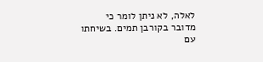לאלה, לא ניתן לומר כי מדובר בקורבן תמים. בשיחתו עם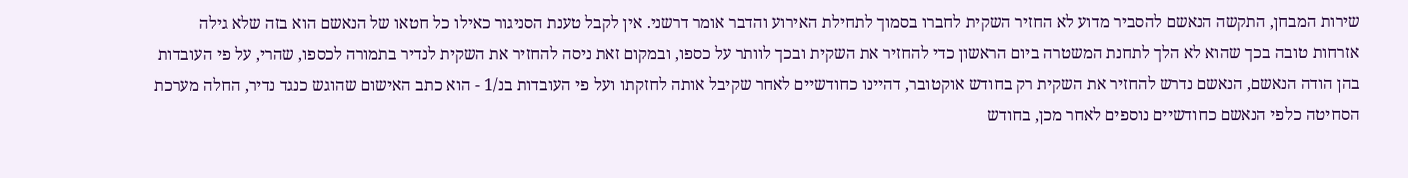שירות המבחן, התקשה הנאשם להסביר מדוע לא החזיר השקית לחברו בסמוך לתחילת האירוע והדבר אומר דרשני. אין לקבל טענת הסניגור כאילו כל חטאו של הנאשם הוא בזה שלא גילה אזרחות טובה בכך שהוא לא הלך לתחנת המשטרה ביום הראשון כדי להחזיר את השקית ובכך לוותר על כספו, ובמקום זאת ניסה להחזיר את השקית לנדיר בתמורה לכספו, שהרי, על פי העובדות בהן הודה הנאשם, הנאשם נדרש להחזיר את השקית רק בחודש אוקטובר, דהיינו כחודשיים לאחר שקיבל אותה לחזקתו ועל פי העובדות בנ/1 - הוא כתב האישום שהוגש כנגד נדיר, החלה מערכת הסחיטה כלפי הנאשם כחודשיים נוספים לאחר מכן, בחודש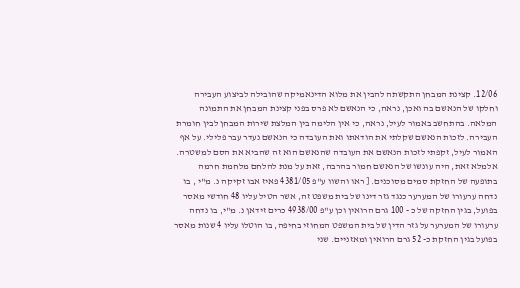12/06. קצינת המבחן התקשתה להבין את מלוא הדינאמיקה שהובילה לביצוע העבירה וחלקו של הנאשם בה ואכן, נראה, כי הנאשם לא פרס בפני קצינת המבחן את התמונה המלאה. בהתחשב באמור לעיל, נראה, כי אין הלימה בין המלצת שירות המבחן לבין חומרת העבירה. לזכות הנאשם שקלתי את הודאתו ואת העובדה כי הנאשם נעדר עבר פלילי. על אף האמור לעיל, זקפתי לזכות הנאשם את העובדה שהנאשם הוא זה שהביא את הסם למשטרה. אלמלא זאת, היה עונשו של הנאשם חמור בהרבה, זאת על מנת להלחם מלחמת חרמה בתופעה של החזקת סמים מסוכנים. [ ראו והשוו ע"פ 4381/05 פאיז אבו זקיקה נ. מ"י , בו נדחה ערעורו של המערער כנגד גזר דינו של בית משפט זה, אשר הטיל עליו 48 חודשי מאסר בפועל, בגין החזקה של כ - 100 גרם הרואין וכן ע"פ 4938/00 כרים זידאן נ. מ"י, בו נדחה ערעורו של המערער על גזר הדין של בית המשפט המחוזי בחיפה, בו הוטלו עליו 4 שנות מאסר בפועל בגין החזקת כ- 52 גרם הרואין ומאזניים. שני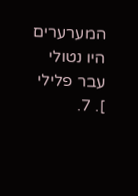המערערים היו נטולי עבר פלילי ]. 7.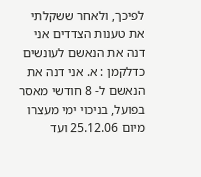לפיכך, ולאחר ששקלתי את טענות הצדדים אני דנה את הנאשם לעונשים כדלקמן : א. אני דנה את הנאשם ל- 8 חודשי מאסר בפועל, בניכוי ימי מעצרו מיום 25.12.06 ועד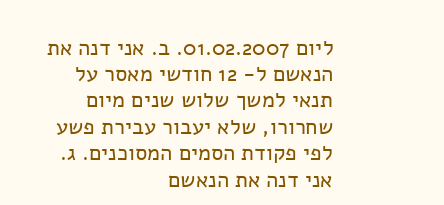ליום 01.02.2007. ב. אני דנה את הנאשם ל- 12 חודשי מאסר על תנאי למשך שלוש שנים מיום שחרורו, שלא יעבור עבירת פשע לפי פקודת הסמים המסוכנים. ג. אני דנה את הנאשם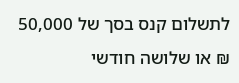לתשלום קנס בסך של 50,000 ₪ או שלושה חודשי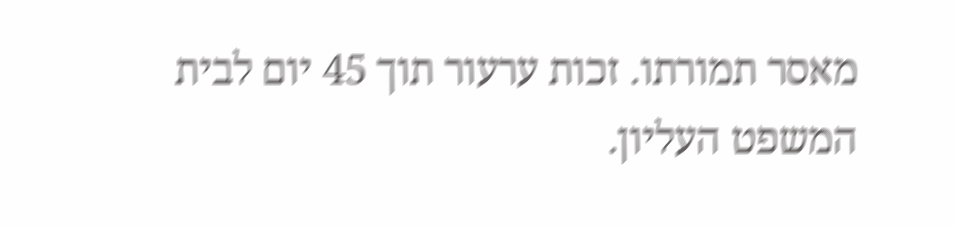מאסר תמורתו. זכות ערעור תוך 45 יום לבית המשפט העליון.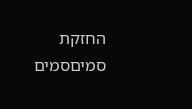החזקת סמיםסמים